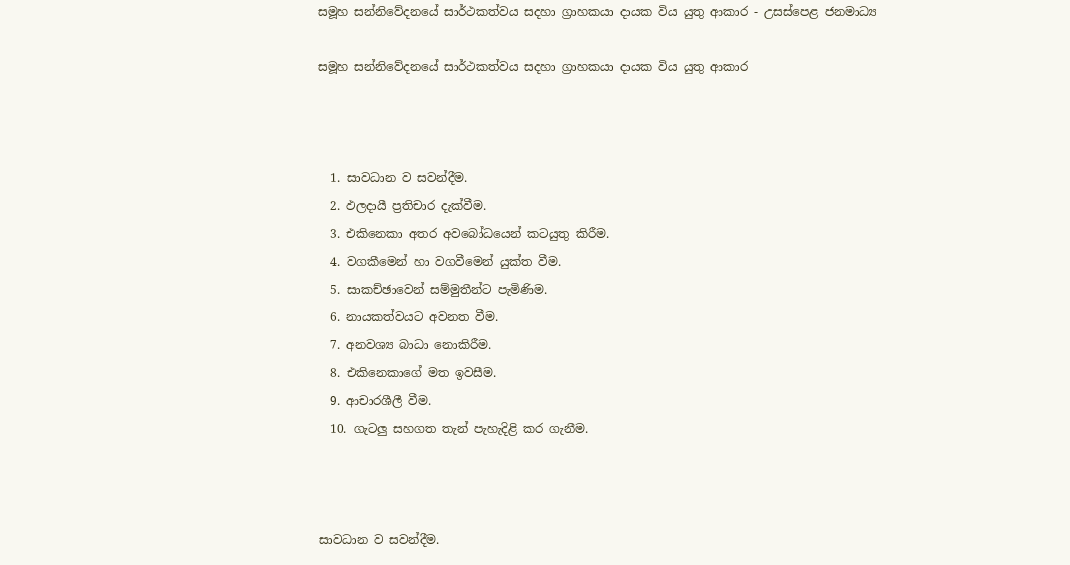සමූහ සන්නිවේදනයේ සාර්ථකත්වය සදහා ග්‍රාහකයා දායක විය යුතු ආකාර - උසස්පෙළ ජනමාධ්‍ය

සමූහ සන්නිවේදනයේ සාර්ථකත්වය සදහා ග්‍රාහකයා දායක විය යුතු ආකාර



  1. සාවධාන ව සවන්දීම.
  2. ඵලදායී ප්‍රතිචාර දැක්වීම.
  3. එකිනෙකා අතර අවබෝධයෙන් කටයුතු කිරීම.
  4. වගකීමෙන් හා වගවීමෙන් යුක්ත වීම.
  5. සාකච්ඡාවෙන් සම්මුතීන්ට පැමිණිම.
  6. නායකත්වයට අවනත වීම.
  7. අනවශ්‍ය බාධා නොකිරීම.
  8. එකිනෙකාගේ මත ඉවසීම.
  9. ආචාරශීලී වීම.
  10. ගැටලු සහගත තැන් පැහැදිළි කර ගැනීම.



සාවධාන ව සවන්දීම.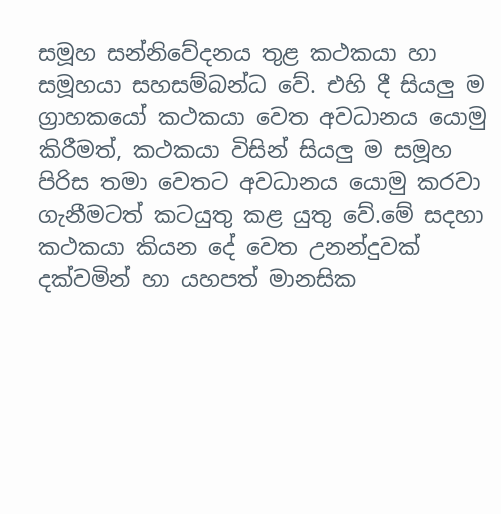සමූහ සන්නිවේදනය තුළ කථකයා හා සමූහයා සහසම්බන්ධ වේ. එහි දී සියලු ම ග්‍රාහකයෝ කථකයා වෙත අවධානය යොමු කිරීමත්, කථකයා විසින් සියලු ම සමූහ පිරිස තමා වෙතට අවධානය යොමු කරවා ගැනීමටත් කටයුතු කළ යුතු වේ.මේ සදහා කථකයා කියන දේ වෙත උනන්දුවක් දක්වමින් හා යහපත් මානසික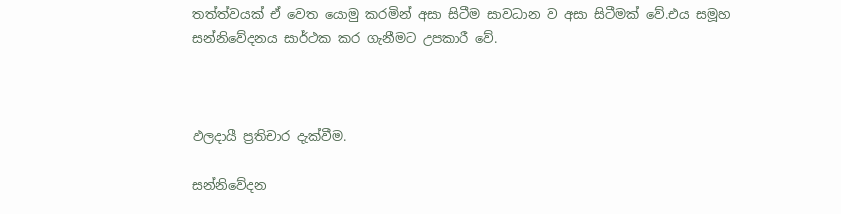තත්ත්වයක් ඒ වෙත යොමු කරමින් අසා සිටීම සාවධාන ව අසා සිටීමක් වේ.එය සමූහ සන්නිවේදනය සාර්ථක කර ගැනීමට උපකාරී වේ.



ඵලදායී ප්‍රතිචාර දැක්වීම.

සන්නිවේදන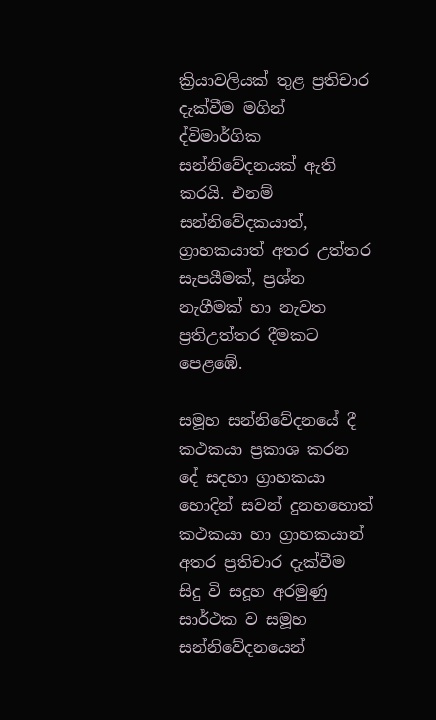ක්‍රියාවලියක් තුළ ප්‍රතිචාර දැක්වීම මගින් ද්විමාර්ගික සන්නිවේදනයක් ඇති කරයි. එනම් සන්නිවේදකයාත්, ග්‍රාහකයාත් අතර උත්තර සැපයීමක්, ප්‍රශ්න නැගීමක් හා නැවත ප්‍රතිඋත්තර දීමකට පෙළඹේ.

සමූහ සන්නිවේදනයේ දී කථකයා ප්‍රකාශ කරන දේ සදහා ග්‍රාහකයා හොදින් සවන් දුනහහොත් කථකයා හා ග්‍රාහකයාන් අතර ප්‍රතිචාර දැක්වීම සිදු වි සදූහ අරමුණු සාර්ථක ව සමූහ සන්නිවේදනයෙන්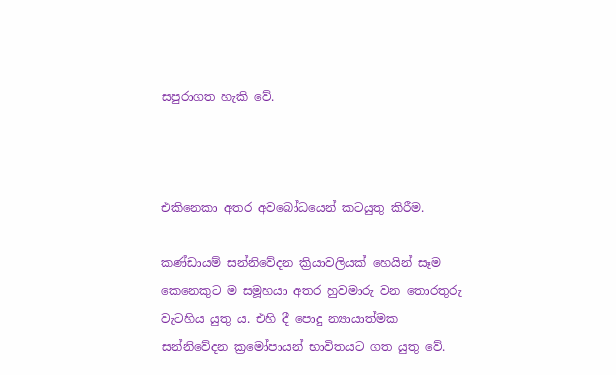සපුරාගත හැකි වේ.



එකිනෙකා අතර අවබෝධයෙන් කටයුතු කිරීම.

කණ්ඩායම් සන්නිවේදන ක්‍රියාවලියක් හෙයින් සෑම කෙනෙකුට ම සමූහයා අතර හුවමාරු වන තොරතුරු වැටහිය යුතු ය. එහි දී පොදු න්‍යායාත්මක සන්නිවේදන ක්‍රමෝපායන් භාවිතයට ගත යුතු වේ.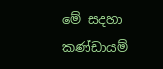මේ සදහා කණ්ඩායම්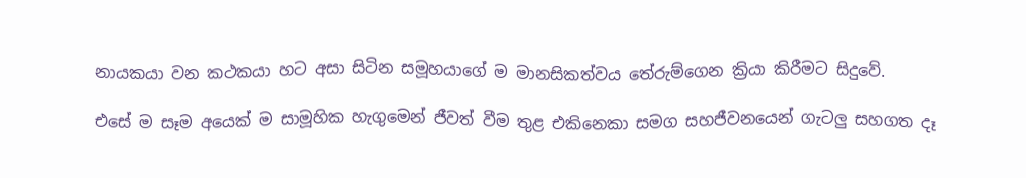නායකයා වන කථකයා හට අසා සිටින සමූහයාගේ ම මානසිකත්වය තේරුම්ගෙන ක්‍රියා කිරීමට සිදුවේ.

එසේ ම සෑම අයෙක් ම සාමූහික හැගුමෙන් ජීවත් වීම තුළ එකිනෙකා සමග සහජීවනයෙන් ගැටලු සහගත දෑ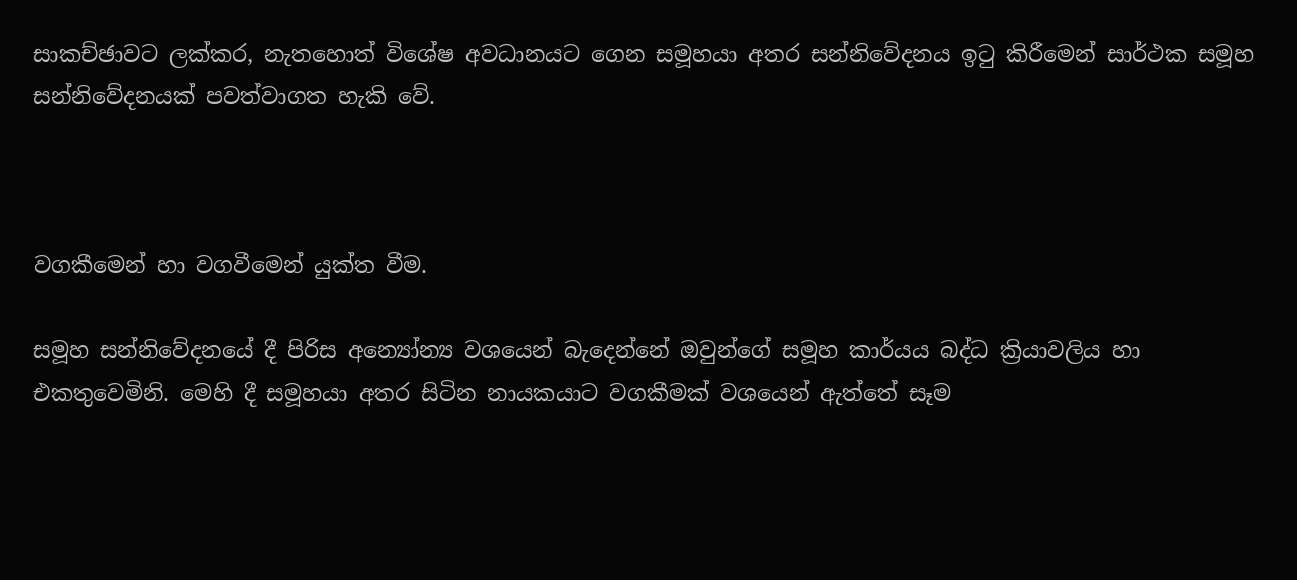සාකච්ඡාවට ලක්කර, නැතහොත් විශේෂ අවධානයට ගෙන සමූහයා අතර සන්නිවේදනය ඉටු කිරීමෙන් සාර්ථක සමූහ සන්නිවේදනයක් පවත්වාගත හැකි වේ.



වගකීමෙන් හා වගවීමෙන් යුක්ත වීම.

සමූහ සන්නිවේදනයේ දී පිරිස අන්‍යෝන්‍ය වශයෙන් බැදෙන්නේ ඔවුන්ගේ සමූහ කාර්යය බද්ධ ක්‍රියාවලිය හා එකතුවෙමිනි. මෙහි දී සමූහයා අතර සිටින නායකයාට වගකීමක් වශයෙන් ඇත්තේ සෑම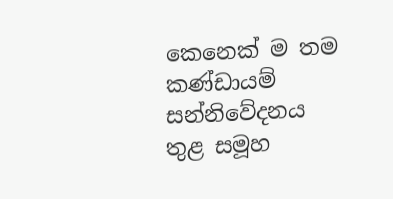කෙනෙක් ම තම කණ්ඩායම් සන්නිවේදනය තුළ සමූහ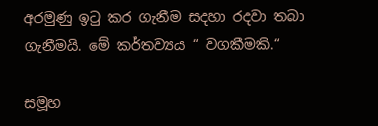අරමුණු ඉටු කර ගැනීම සදහා රදවා තබා  ගැනීමයි. මේ කර්තව්‍යය “ වගකීමකි.“

සමූහ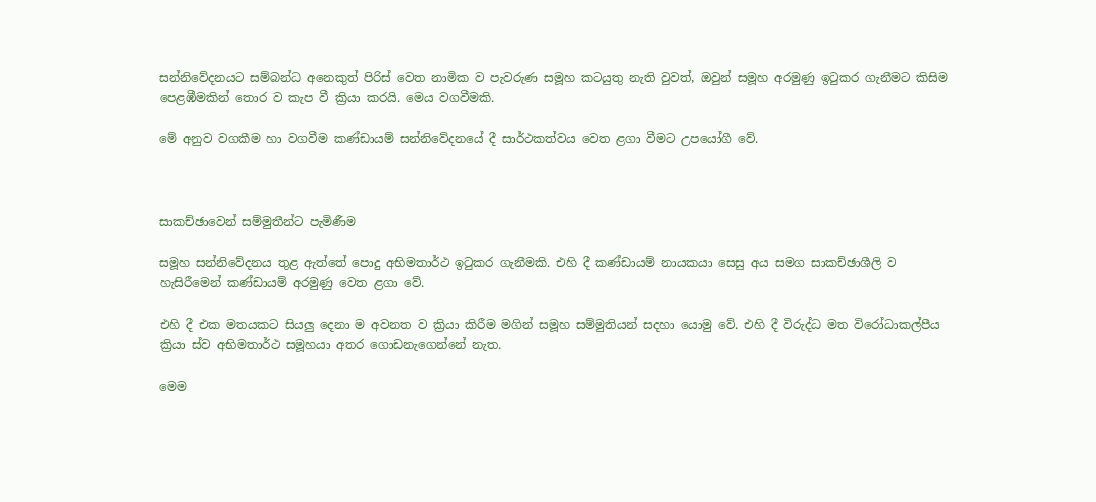සන්නිවේදනයට සම්බන්ධ අනෙකුත් පිරිස් වෙත නාමික ව පැවරුණ සමූහ කටයුතු නැති වුවත්, ඔවුන් සමූහ අරමුණු ඉටුකර ගැනීමට කිසිම පෙළඹීමකින් තොර ව කැප වී ක්‍රියා කරයි. මෙය වගවීමකි.

මේ අනුව වගකීම හා වගවීම කණ්ඩායම් සන්නිවේදනයේ දී සාර්ථකත්වය වෙත ළගා වීමට උපයෝගී වේ.



සාකච්ඡාවෙන් සම්මුතීන්ට පැමිණීම

සමූහ සන්නිවේදනය තුළ ඇත්තේ පොදු අභිමතාර්ථ ඉටුකර ගැනීමකි. එහි දී කණ්ඩායම් නායකයා සෙසු අය සමග සාකච්ඡාශීලි ව හැසිරීමෙන් කණ්ඩායම් අරමුණු වෙත ළගා වේ.

එහි දී එක මතයකට සියලු දෙනා ම අවනත ව ක්‍රියා කිරීම මගින් සමූහ සම්මුතියන් සදහා යොමු වේ. එහි දී විරුද්ධ මත විරෝධාකල්පීය ක්‍රියා ස්ව අභිමතාර්ථ සමූහයා අතර ගොඩනැගෙන්නේ නැත.

මෙම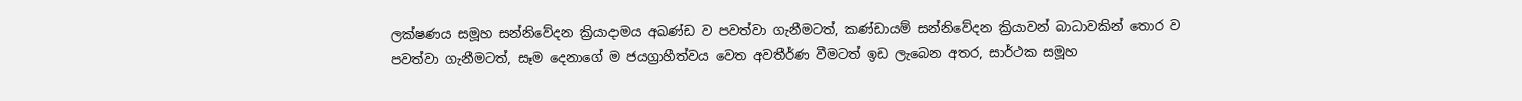ලක්ෂණය සමූහ සන්නිවේදන ක්‍රියාදාමය අඛණ්ඩ ව පවත්වා ගැනීමටත්, කණ්ඩායම් සන්නිවේදන ක්‍රියාවන් බාධාවකින් තොර ව පවත්වා ගැනීමටත්, සෑම දෙනාගේ ම ජයග්‍රාහීත්වය වෙත අවතීර්ණ වීමටත් ඉඩ ලැබෙන අතර, සාර්ථක සමූහ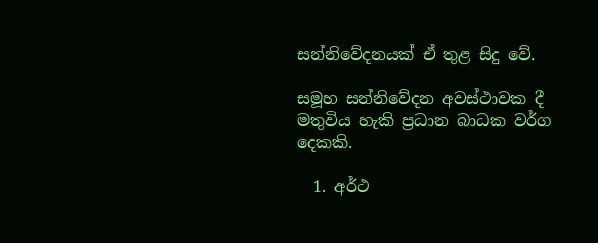සන්නිවේදනයක් ඒ තුළ සිදු වේ.

සමූහ සන්නිවේදන අවස්ථාවක දී මතුවිය හැකි ප්‍රධාන බාධක වර්ග දෙකකි.

  1. අර්ථ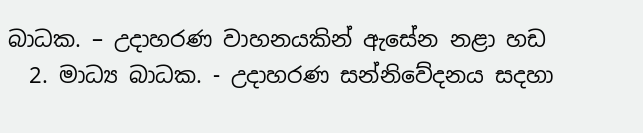බාධක. – උදාහරණ වාහනයකින් ඇසේන නළා හඩ
  2. මාධ්‍ය බාධක. - උදාහරණ සන්නිවේදනය සදහා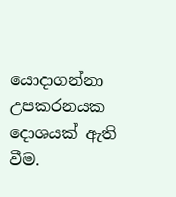යොදාගන්නා උපකරනයක දොශයක් ඇති වීම.